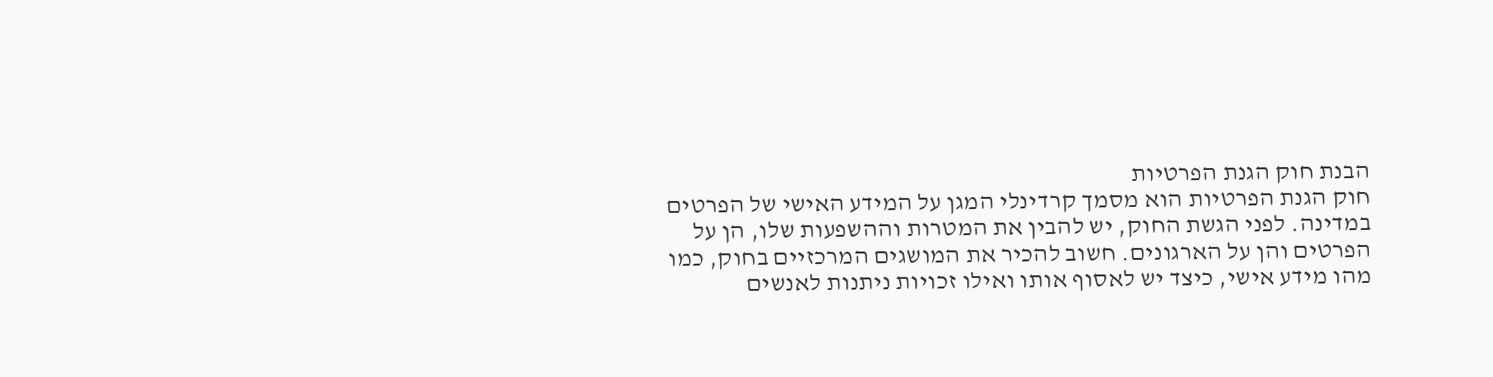הבנת חוק הגנת הפרטיות
חוק הגנת הפרטיות הוא מסמך קרדינלי המגן על המידע האישי של הפרטים במדינה. לפני הגשת החוק, יש להבין את המטרות וההשפעות שלו, הן על הפרטים והן על הארגונים. חשוב להכיר את המושגים המרכזיים בחוק, כמו מהו מידע אישי, כיצד יש לאסוף אותו ואילו זכויות ניתנות לאנשים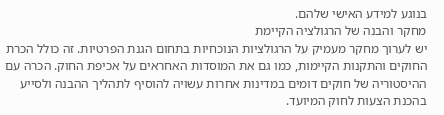בנוגע למידע האישי שלהם.
מחקר והבנה של הרגולציה הקיימת
יש לערוך מחקר מעמיק על הרגולציות הנוכחיות בתחום הגנת הפרטיות. זה כולל הכרת החוקים והתקנות הקיימות, כמו גם את המוסדות האחראים על אכיפת החוק. הכרה עם ההיסטוריה של חוקים דומים במדינות אחרות עשויה להוסיף לתהליך ההבנה ולסייע בהכנת הצעות לחוק המיועד.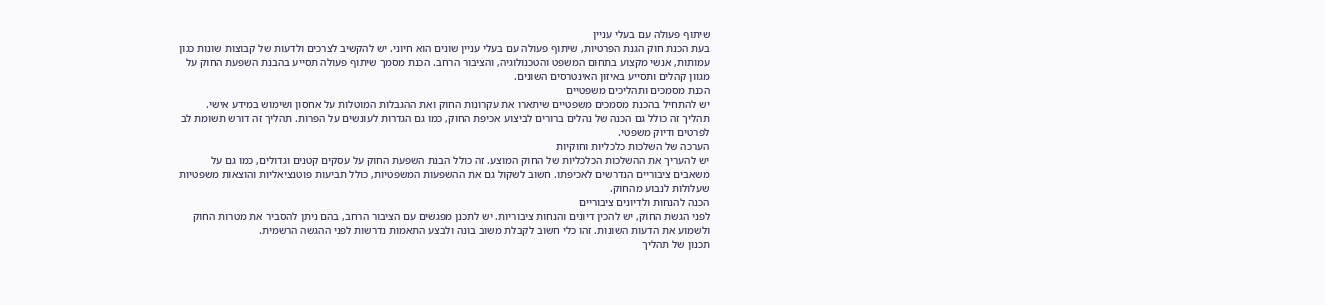שיתוף פעולה עם בעלי עניין
בעת הכנת חוק הגנת הפרטיות, שיתוף פעולה עם בעלי עניין שונים הוא חיוני. יש להקשיב לצרכים ולדעות של קבוצות שונות כגון עמותות, אנשי מקצוע בתחום המשפט והטכנולוגיה, והציבור הרחב. הכנת מסמך שיתוף פעולה תסייע בהבנת השפעת החוק על מגוון קהלים ותסייע באיזון האינטרסים השונים.
הכנת מסמכים ותהליכים משפטיים
יש להתחיל בהכנת מסמכים משפטיים שיתארו את עקרונות החוק ואת ההגבלות המוטלות על אחסון ושימוש במידע אישי. תהליך זה כולל גם הכנה של נהלים ברורים לביצוע אכיפת החוק, כמו גם הגדרות לעונשים על הפרות. תהליך זה דורש תשומת לב לפרטים ודיוק משפטי.
הערכה של השלכות כלכליות וחוקיות
יש להעריך את ההשלכות הכלכליות של החוק המוצע. זה כולל הבנת השפעת החוק על עסקים קטנים וגדולים, כמו גם על משאבים ציבוריים הנדרשים לאכיפתו. חשוב לשקול גם את ההשפעות המשפטיות, כולל תביעות פוטנציאליות והוצאות משפטיות שעלולות לנבוע מהחוק.
הכנה להנחות ולדיונים ציבוריים
לפני הגשת החוק, יש להכין דיונים והנחות ציבוריות. יש לתכנן מפגשים עם הציבור הרחב, בהם ניתן להסביר את מטרות החוק ולשמוע את הדעות השונות. זהו כלי חשוב לקבלת משוב בונה ולבצע התאמות נדרשות לפני ההגשה הרשמית.
תכנון של תהליך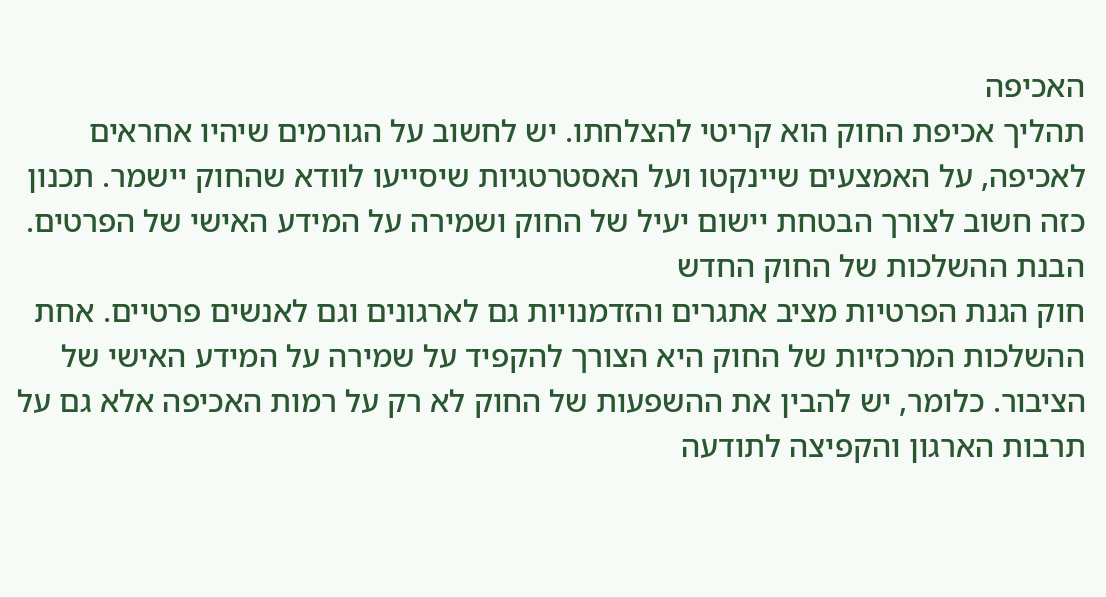האכיפה
תהליך אכיפת החוק הוא קריטי להצלחתו. יש לחשוב על הגורמים שיהיו אחראים לאכיפה, על האמצעים שיינקטו ועל האסטרטגיות שיסייעו לוודא שהחוק יישמר. תכנון כזה חשוב לצורך הבטחת יישום יעיל של החוק ושמירה על המידע האישי של הפרטים.
הבנת ההשלכות של החוק החדש
חוק הגנת הפרטיות מציב אתגרים והזדמנויות גם לארגונים וגם לאנשים פרטיים. אחת ההשלכות המרכזיות של החוק היא הצורך להקפיד על שמירה על המידע האישי של הציבור. כלומר, יש להבין את ההשפעות של החוק לא רק על רמות האכיפה אלא גם על תרבות הארגון והקפיצה לתודעה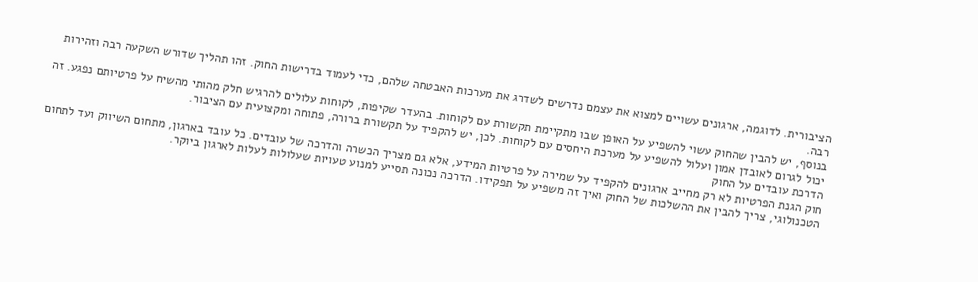הציבורית. לדוגמה, ארגונים עשויים למצוא את עצמם נדרשים לשדרג את מערכות האבטחה שלהם, כדי לעמוד בדרישות החוק. זהו תהליך שדורש השקעה רבה וזהירות רבה.
בנוסף, יש להבין שהחוק עשוי להשפיע על האופן שבו מתקיימת תקשורת עם לקוחות. בהעדר שקיפות, לקוחות עלולים להרגיש חלק מהותי מהשיח על פרטיותם נפגע. זה יכול לגרום לאובדן אמון ועלול להשפיע על מערכת היחסים עם לקוחות. לכן, יש להקפיד על תקשורת ברורה, פתוחה ומקצועית עם הציבור.
הדרכת עובדים על החוק
חוק הגנת הפרטיות לא רק מחייב ארגונים להקפיד על שמירה על פרטיות המידע, אלא גם מצריך הכשרה והדרכה של עובדים. כל עובד בארגון, מתחום השיווק ועד לתחום הטכנולוגי, צריך להבין את ההשלכות של החוק ואיך זה משפיע על תפקידו. הדרכה נכונה תסייע למנוע טעויות שעלולות לעלות לארגון ביוקר.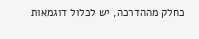כחלק מההדרכה, יש לכלול דוגמאות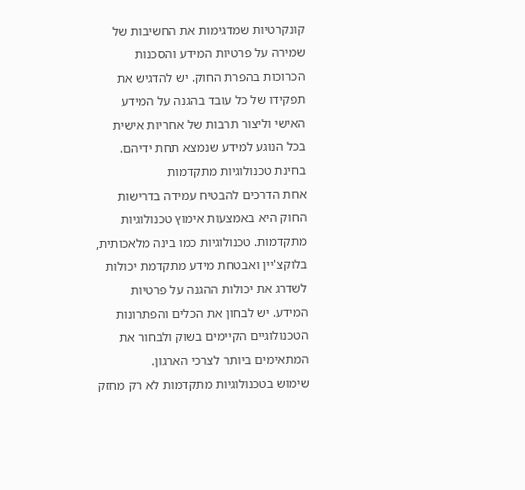קונקרטיות שמדגימות את החשיבות של שמירה על פרטיות המידע והסכנות הכרוכות בהפרת החוק. יש להדגיש את תפקידו של כל עובד בהגנה על המידע האישי וליצור תרבות של אחריות אישית בכל הנוגע למידע שנמצא תחת ידיהם.
בחינת טכנולוגיות מתקדמות
אחת הדרכים להבטיח עמידה בדרישות החוק היא באמצעות אימוץ טכנולוגיות מתקדמות. טכנולוגיות כמו בינה מלאכותית, בלוקצ'יין ואבטחת מידע מתקדמת יכולות לשדרג את יכולות ההגנה על פרטיות המידע. יש לבחון את הכלים והפתרונות הטכנולוגיים הקיימים בשוק ולבחור את המתאימים ביותר לצרכי הארגון.
שימוש בטכנולוגיות מתקדמות לא רק מחזק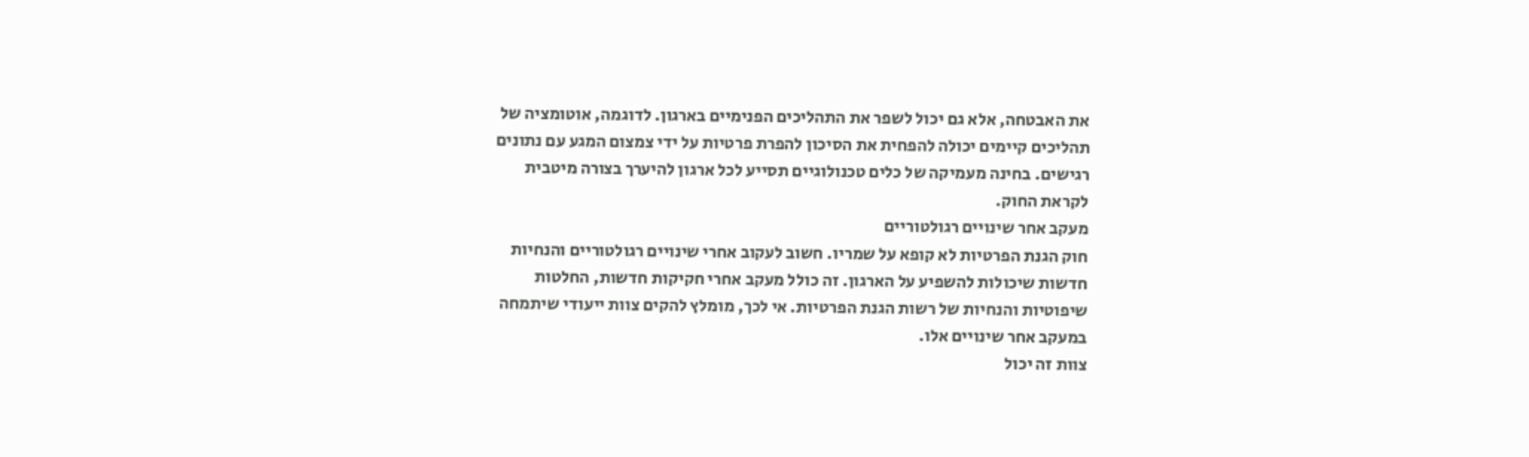את האבטחה, אלא גם יכול לשפר את התהליכים הפנימיים בארגון. לדוגמה, אוטומציה של תהליכים קיימים יכולה להפחית את הסיכון להפרת פרטיות על ידי צמצום המגע עם נתונים רגישים. בחינה מעמיקה של כלים טכנולוגיים תסייע לכל ארגון להיערך בצורה מיטבית לקראת החוק.
מעקב אחר שינויים רגולטוריים
חוק הגנת הפרטיות לא קופא על שמריו. חשוב לעקוב אחרי שינויים רגולטוריים והנחיות חדשות שיכולות להשפיע על הארגון. זה כולל מעקב אחרי חקיקות חדשות, החלטות שיפוטיות והנחיות של רשות הגנת הפרטיות. אי לכך, מומלץ להקים צוות ייעודי שיתמחה במעקב אחר שינויים אלו.
צוות זה יכול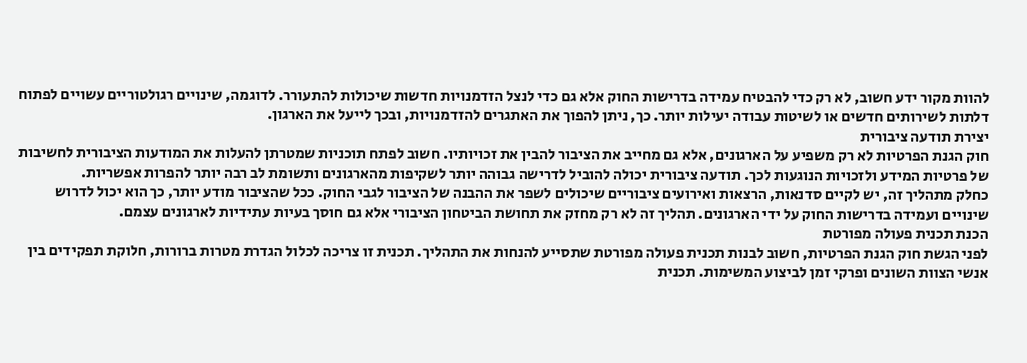להוות מקור ידע חשוב, לא רק כדי להבטיח עמידה בדרישות החוק אלא גם כדי לנצל הזדמנויות חדשות שיכולות להתעורר. לדוגמה, שינויים רגולטוריים עשויים לפתוח דלתות לשירותים חדשים או לשיטות עבודה יעילות יותר. כך, ניתן להפוך את האתגרים להזדמנויות, ובכך לייעל את הארגון.
יצירת תודעה ציבורית
חוק הגנת הפרטיות לא רק משפיע על הארגונים, אלא גם מחייב את הציבור להבין את זכויותיו. חשוב לפתח תוכניות שמטרתן להעלות את המודעות הציבורית לחשיבות של פרטיות המידע ולזכויות הנוגעות לכך. תודעה ציבורית יכולה להוביל לדרישה גבוהה יותר לשקיפות מהארגונים ותשומת לב רבה יותר להפרות אפשריות.
כחלק מתהליך זה, יש לקיים סדנאות, הרצאות ואירועים ציבוריים שיכולים לשפר את ההבנה של הציבור לגבי החוק. ככל שהציבור מודע יותר, כך הוא יכול לדרוש שינויים ועמידה בדרישות החוק על ידי הארגונים. תהליך זה לא רק מחזק את תחושת הביטחון הציבורי אלא גם חוסך בעיות עתידיות לארגונים עצמם.
הכנת תכנית פעולה מפורטת
לפני הגשת חוק הגנת הפרטיות, חשוב לבנות תכנית פעולה מפורטת שתסייע להנחות את התהליך. תכנית זו צריכה לכלול הגדרת מטרות ברורות, חלוקת תפקידים בין אנשי הצוות השונים ופרקי זמן לביצוע המשימות. תכנית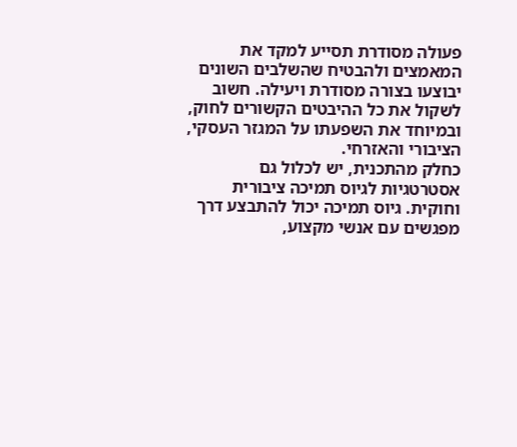פעולה מסודרת תסייע למקד את המאמצים ולהבטיח שהשלבים השונים יבוצעו בצורה מסודרת ויעילה. חשוב לשקול את כל ההיבטים הקשורים לחוק, ובמיוחד את השפעתו על המגזר העסקי, הציבורי והאזרחי.
כחלק מהתכנית, יש לכלול גם אסטרטגיות לגיוס תמיכה ציבורית וחוקית. גיוס תמיכה יכול להתבצע דרך מפגשים עם אנשי מקצוע,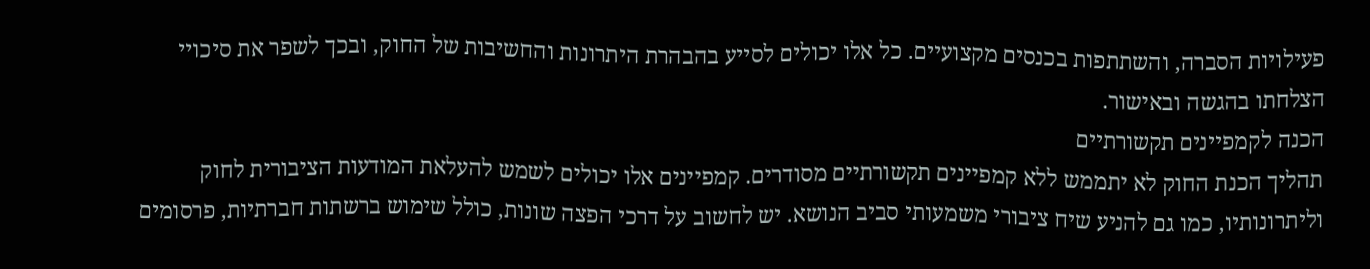פעילויות הסברה, והשתתפות בכנסים מקצועיים. כל אלו יכולים לסייע בהבהרת היתרונות והחשיבות של החוק, ובכך לשפר את סיכויי הצלחתו בהגשה ובאישור.
הכנה לקמפיינים תקשורתיים
תהליך הכנת החוק לא יתממש ללא קמפיינים תקשורתיים מסודרים. קמפיינים אלו יכולים לשמש להעלאת המודעות הציבורית לחוק וליתרונותיו, כמו גם להניע שיח ציבורי משמעותי סביב הנושא. יש לחשוב על דרכי הפצה שונות, כולל שימוש ברשתות חברתיות, פרסומים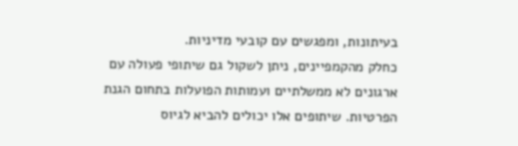בעיתונות, ומפגשים עם קובעי מדיניות.
כחלק מהקמפיינים, ניתן לשקול גם שיתופי פעולה עם ארגונים לא ממשלתיים ועמותות הפועלות בתחום הגנת הפרטיות. שיתופים אלו יכולים להביא לגיוס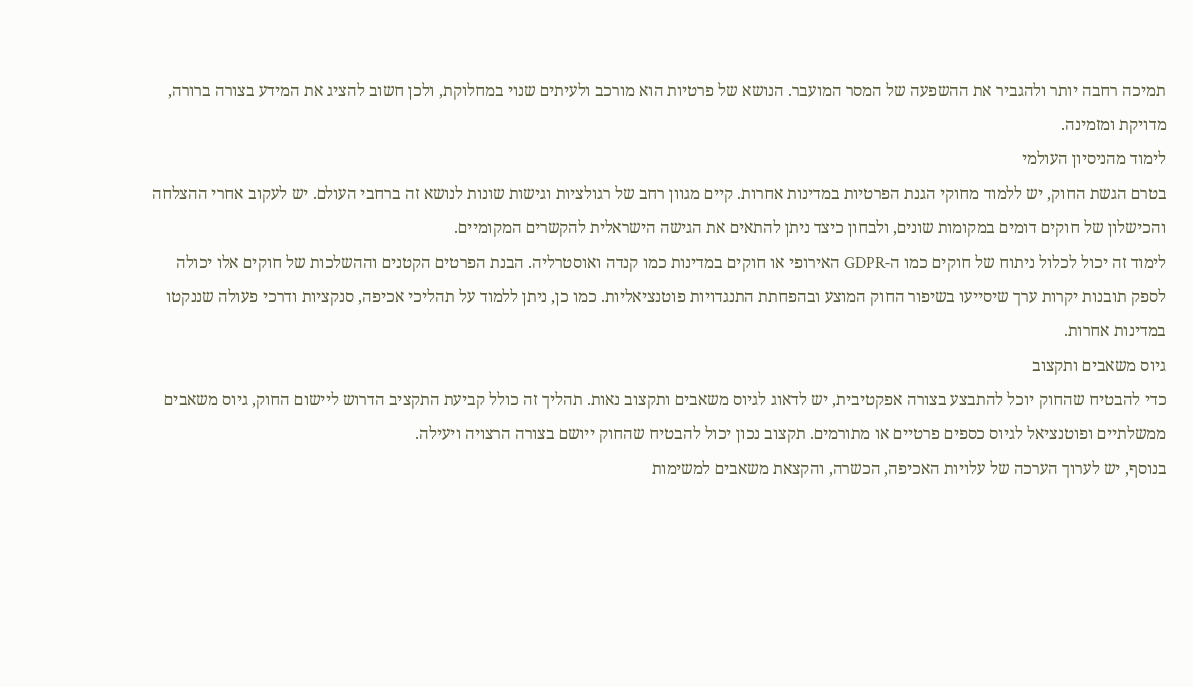תמיכה רחבה יותר ולהגביר את ההשפעה של המסר המועבר. הנושא של פרטיות הוא מורכב ולעיתים שנוי במחלוקת, ולכן חשוב להציג את המידע בצורה ברורה, מדויקת ומזמינה.
לימוד מהניסיון העולמי
בטרם הגשת החוק, יש ללמוד מחוקי הגנת הפרטיות במדינות אחרות. קיים מגוון רחב של רגולציות וגישות שונות לנושא זה ברחבי העולם. יש לעקוב אחרי ההצלחה והכישלון של חוקים דומים במקומות שונים, ולבחון כיצד ניתן להתאים את הגישה הישראלית להקשרים המקומיים.
לימוד זה יכול לכלול ניתוח של חוקים כמו ה-GDPR האירופי או חוקים במדינות כמו קנדה ואוסטרליה. הבנת הפרטים הקטנים וההשלכות של חוקים אלו יכולה לספק תובנות יקרות ערך שיסייעו בשיפור החוק המוצע ובהפחתת התנגדויות פוטנציאליות. כמו כן, ניתן ללמוד על תהליכי אכיפה, סנקציות ודרכי פעולה שננקטו במדינות אחרות.
גיוס משאבים ותקצוב
כדי להבטיח שהחוק יוכל להתבצע בצורה אפקטיבית, יש לדאוג לגיוס משאבים ותקצוב נאות. תהליך זה כולל קביעת התקציב הדרוש ליישום החוק, גיוס משאבים ממשלתיים ופוטנציאל לגיוס כספים פרטיים או מתורמים. תקצוב נכון יכול להבטיח שהחוק ייושם בצורה הרצויה ויעילה.
בנוסף, יש לערוך הערכה של עלויות האכיפה, הכשרה, והקצאת משאבים למשימות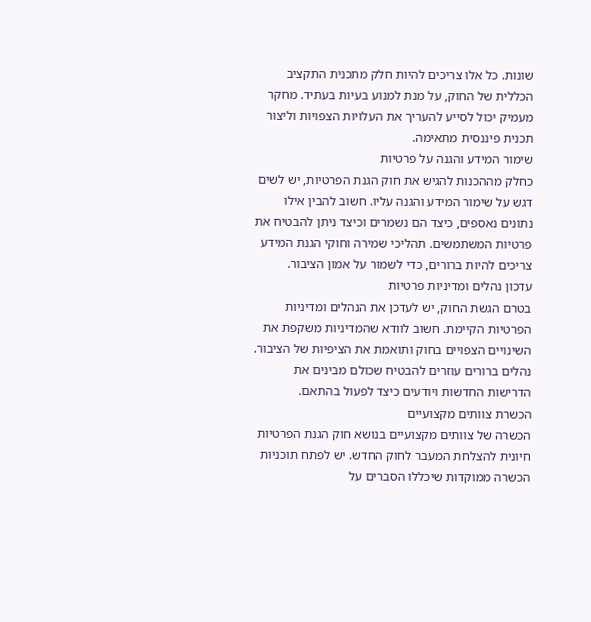שונות. כל אלו צריכים להיות חלק מתכנית התקציב הכללית של החוק, על מנת למנוע בעיות בעתיד. מחקר מעמיק יכול לסייע להעריך את העלויות הצפויות וליצור תכנית פיננסית מתאימה.
שימור המידע והגנה על פרטיות
כחלק מההכנות להגיש את חוק הגנת הפרטיות, יש לשים דגש על שימור המידע והגנה עליו. חשוב להבין אילו נתונים נאספים, כיצד הם נשמרים וכיצד ניתן להבטיח את פרטיות המשתמשים. תהליכי שמירה וחוקי הגנת המידע צריכים להיות ברורים, כדי לשמור על אמון הציבור.
עדכון נהלים ומדיניות פרטיות
בטרם הגשת החוק, יש לעדכן את הנהלים ומדיניות הפרטיות הקיימת. חשוב לוודא שהמדיניות משקפת את השינויים הצפויים בחוק ותואמת את הציפיות של הציבור. נהלים ברורים עוזרים להבטיח שכולם מבינים את הדרישות החדשות ויודעים כיצד לפעול בהתאם.
הכשרת צוותים מקצועיים
הכשרה של צוותים מקצועיים בנושא חוק הגנת הפרטיות חיונית להצלחת המעבר לחוק החדש. יש לפתח תוכניות הכשרה ממוקדות שיכללו הסברים על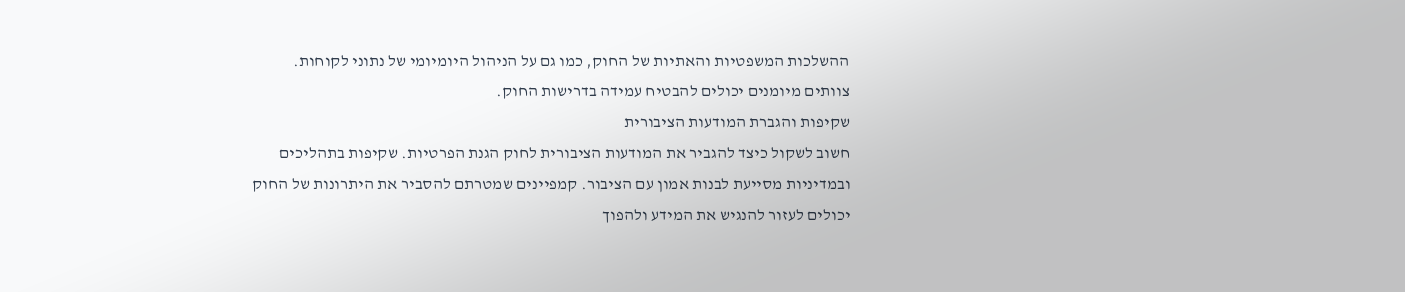ההשלכות המשפטיות והאתיות של החוק, כמו גם על הניהול היומיומי של נתוני לקוחות. צוותים מיומנים יכולים להבטיח עמידה בדרישות החוק.
שקיפות והגברת המודעות הציבורית
חשוב לשקול כיצד להגביר את המודעות הציבורית לחוק הגנת הפרטיות. שקיפות בתהליכים ובמדיניות מסייעת לבנות אמון עם הציבור. קמפיינים שמטרתם להסביר את היתרונות של החוק יכולים לעזור להנגיש את המידע ולהפוך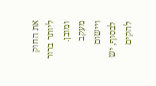את החוק ליותר ברור ומובן.
מעקב ויישום
לבסוף, יש להקים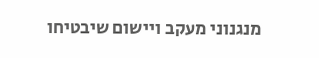מנגנוני מעקב ויישום שיבטיחו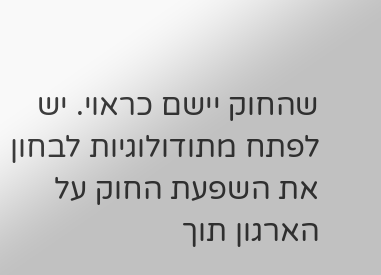שהחוק יישם כראוי. יש לפתח מתודולוגיות לבחון את השפעת החוק על הארגון תוך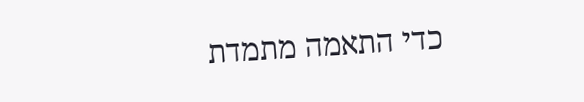כדי התאמה מתמדת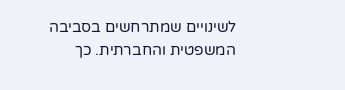לשינויים שמתרחשים בסביבה המשפטית והחברתית. כך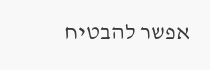אפשר להבטיח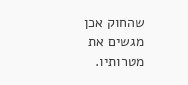שהחוק אכן מגשים את מטרותיו.